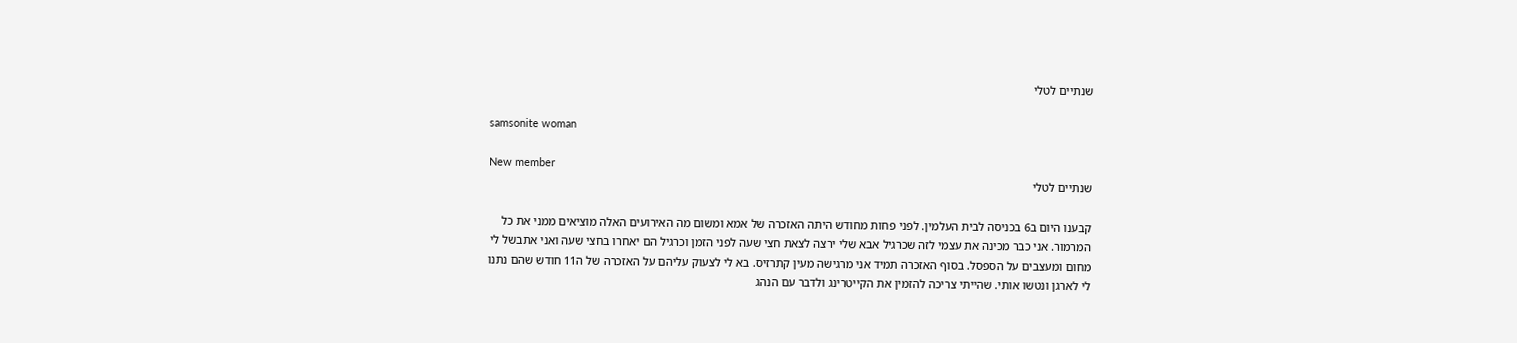שנתיים לטלי

samsonite woman

New member
שנתיים לטלי

קבענו היום ב6 בכניסה לבית העלמין. לפני פחות מחודש היתה האזכרה של אמא ומשום מה האירועים האלה מוציאים ממני את כל המרמור. אני כבר מכינה את עצמי לזה שכרגיל אבא שלי ירצה לצאת חצי שעה לפני הזמן וכרגיל הם יאחרו בחצי שעה ואני אתבשל לי מחום ומעצבים על הספסל. בסוף האזכרה תמיד אני מרגישה מעין קתרזיס. בא לי לצעוק עליהם על האזכרה של ה11 חודש שהם נתנו לי לארגן ונטשו אותי. שהייתי צריכה להזמין את הקייטרינג ולדבר עם הנהג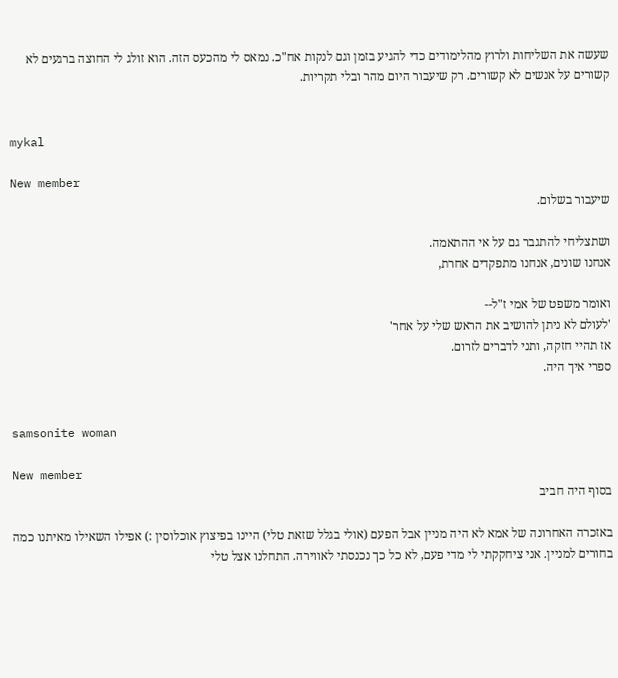שעשה את השליחות ולרוץ מהלימודים כדי להגיע בזמן וגם לנקות אח"כ. נמאס לי מהכעס הזה. הוא זולג לי החוצה ברגעים לא קשורים על אנשים לא קשורים. רק שיעבור היום מהר ובלי תקריות.


mykal

New member
שיעבור בשלום.

ושתצליחי להתגבר גם על אי ההתאמה.
אנחנו שונים, אנחנו מתפקדים אחרת,

ואומר משפט של אמי ז"ל--
'לעולם לא ניתן להושיב את הראש שלי על אחר'
אז תהיי חזקה, ותני לדברים לזרום.
ספרי איך היה.


samsonite woman

New member
בסוף היה חביב

באזכרה האחרונה של אמא לא היה מניין אבל הפעם (אולי בגלל שזאת טלי) היינו בפיצוץ אוכלוסין :) אפילו השאילו מאיתנו כמה בחורים למניין. אני ציחקקתי לי מדי פעם, לא כל כך נכנסתי לאווירה. התחלנו אצל טלי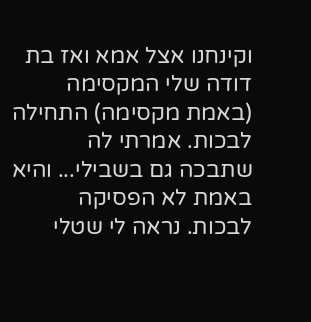וקינחנו אצל אמא ואז בת דודה שלי המקסימה (באמת מקסימה) התחילה לבכות. אמרתי לה שתבכה גם בשבילי... והיא באמת לא הפסיקה לבכות. נראה לי שטלי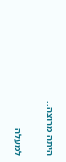היתה מרוצה..

למעלה